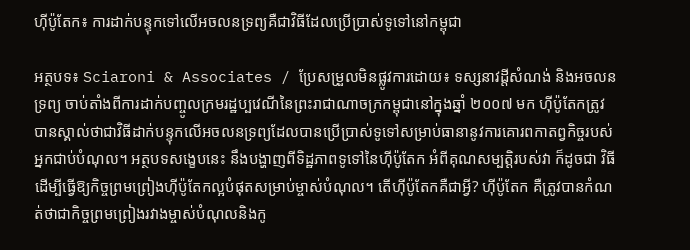ហ៊ីប៉ូតែក៖ ការដាក់បន្ទុកទៅលើអចលនទ្រព្យគឺជាវិធីដែលប្រើប្រាស់ទូទៅនៅកម្ពុជា

អត្ថបទ៖ Sciaroni & Associates / ប្រែសម្រួលមិនផ្លូវការដោយ៖ ទស្សនាវដ្តីសំណង់ និងអចលនទ្រព្យ ចាប់តាំងពីការដាក់បញ្ចូលក្រមរដ្ឋប្បវេណីនៃព្រះរាជាណាចក្រកម្ពុជានៅក្នុងឆ្នាំ ២០០៧ មក ហ៊ីប៉ូតែកត្រូវបានស្គាល់ថាជាវិធីដាក់បន្ទុកលើអចលនទ្រព្យដែលបានប្រើប្រាស់ទូទៅសម្រាប់ធានានូវការគោរពកាតព្វកិច្ចរបស់អ្នកជាប់បំណុល។ អត្ថបទសង្ខេបនេះ នឹងបង្ហាញពីទិដ្ឋភាពទូទៅនៃហ៊ីប៉ូតែក អំពីគុណសម្បត្តិរបស់វា ក៏ដូចជា វិធីដើម្បីធ្វើឱ្យកិច្ចព្រមព្រៀងហ៊ីប៉ូតែកល្អបំផុតសម្រាប់ម្ចាស់បំណុល។ តើហ៊ីប៉ូតែកគឺជាអ្វី? ហ៊ីប៉ូតែក គឺត្រូវបានកំណត់ថាជាកិច្ចព្រមព្រៀងរវាងម្ចាស់បំណុលនិងកូ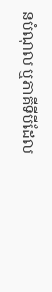នបំណុល ឬភាគីទីបីដែល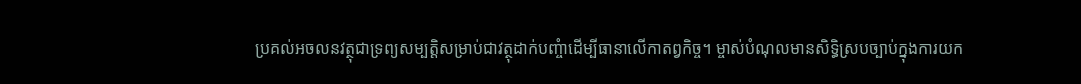ប្រគល់អចលនវត្ថុជាទ្រព្យសម្បត្ដិសម្រាប់ជាវត្ថុដាក់បញ្ចំាដើម្បីធានាលើកាតព្វកិច្ច។ ម្ចាស់បំណុលមានសិទ្ធិស្របច្បាប់ក្នុងការយក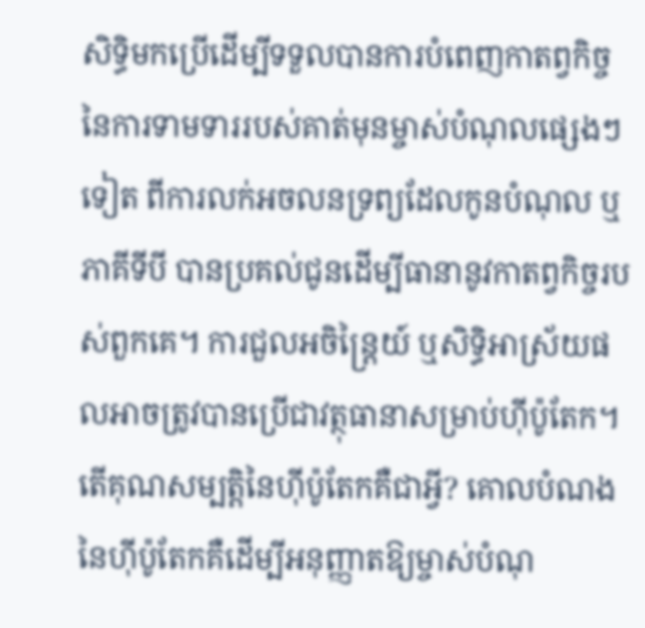សិទ្ធិមកប្រើដើម្បីទទួលបានការបំពេញកាតព្វកិច្ចនៃការទាមទាររបស់គាត់មុនម្ចាស់បំណុលផ្សេងៗទៀត ពីការលក់អចលនទ្រព្យដែលកូនបំណុល ឬភាគីទីបី បានប្រគល់ជូនដើម្បីធានានូវកាតព្វកិច្ចរបស់ពួកគេ។ ការជួលអចិន្ត្រៃយ៍ ឬសិទ្ធិអាស្រ័យផលអាចត្រូវបានប្រើជាវត្ថុធានាសម្រាប់ហ៊ីប៉ូតែក។ តើគុណសម្បត្តិនៃហ៊ីប៉ូតែកគឺជាអ្វី? គោលបំណងនៃហ៊ីប៉ូតែកគឺដើម្បីអនុញ្ញាតឱ្យម្ចាស់បំណុ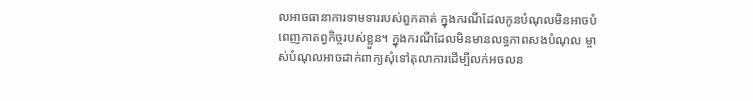លអាចធានាការទាមទាររបស់ពួកគាត់ ក្នុងករណីដែលកូនបំណុលមិនអាចបំពេញកាតព្វកិច្ចរបស់ខ្លួន។ ក្នុងករណីដែលមិនមានលទ្ធភាពសងបំណុល ម្ចាស់បំណុលអាចដាក់ពាក្យសុំទៅតុលាការដើម្បីលក់អចលន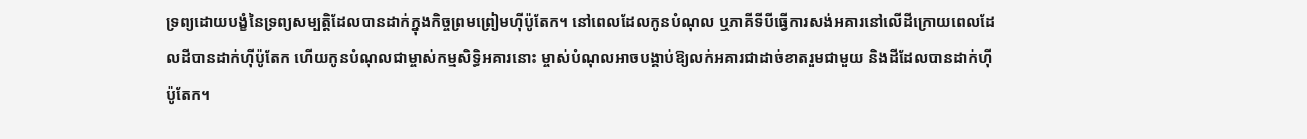ទ្រព្យដោយបង្ខំនៃទ្រព្យសម្បត្តិដែលបានដាក់ក្នុងកិច្ចព្រមព្រៀមហ៊ីប៉ូតែក។ នៅពេលដែលកូនបំណុល ឬភាគីទីបីធ្វើការសង់អគារនៅលើដីក្រោយពេលដែលដីបានដាក់ហ៊ីប៉ូតែក ហើយកូនបំណុលជាម្ចាស់កម្មសិទ្ធិអគារនោះ ម្ចាស់បំណុលអាចបង្គាប់ឱ្យលក់អគារជាដាច់ខាតរួមជាមួយ និងដីដែលបានដាក់ហ៊ីប៉ូតែក។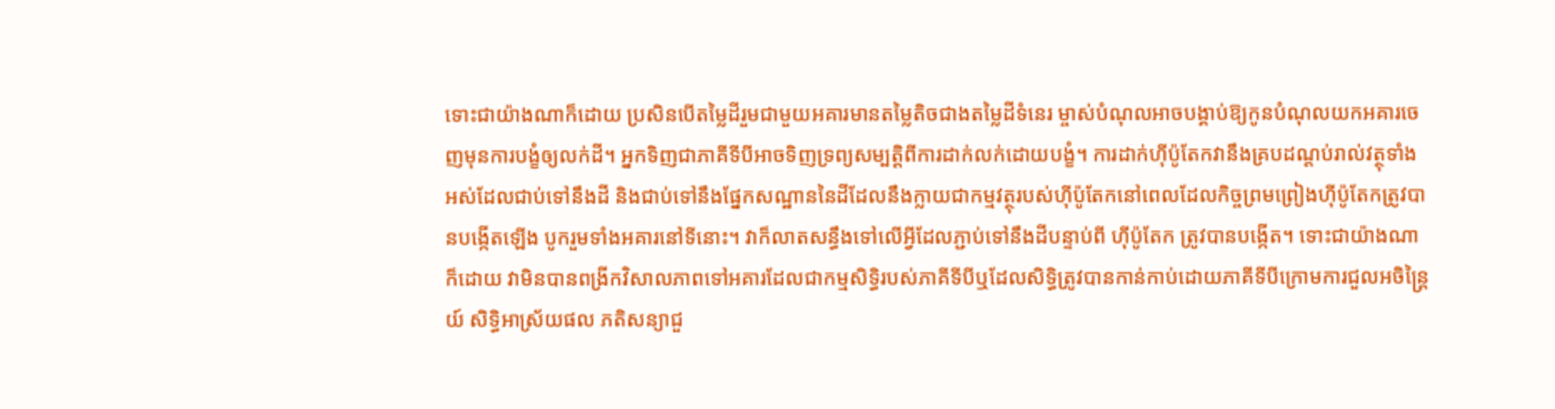ទោះជាយ៉ាងណាក៏ដោយ ប្រសិនបើតម្លៃដីរួមជាមួយអគារមានតម្លៃតិចជាងតម្លៃដីទំនេរ ម្ចាស់បំណុលអាចបង្គាប់ឱ្យកូនបំណុលយកអគារចេញមុនការបង្ខំឲ្យលក់ដី។ អ្នកទិញជាភាគីទីបីអាចទិញទ្រព្យសម្បត្តិពីការដាក់លក់ដោយបង្ខំ។ ការដាក់ហ៊ីប៉ូតែកវានឹងគ្របដណ្តប់រាល់វត្ថុទាំងអស់ដែលជាប់ទៅនឹងដី និងជាប់ទៅនឹងផ្នែកសណ្ឋាននៃដីដែលនឹងក្លាយជាកម្មវត្ថុរបស់ហ៊ីប៉ូតែកនៅពេលដែលកិច្ចព្រមព្រៀងហ៊ីប៉ូតែកត្រូវបានបង្កើតឡើង បូករួមទាំងអគារនៅទីនោះ។ វាក៏លាតសន្ធឹងទៅលើអ្វីដែលភ្ជាប់ទៅនឹងដីបន្ទាប់ពី ហ៊ីប៉ូតែក ត្រូវបានបង្កើត។ ទោះជាយ៉ាងណាក៏ដោយ វាមិនបានពង្រីកវិសាលភាពទៅអគារដែលជាកម្មសិទ្ធិរបស់ភាគីទីបីឬដែលសិទ្ធិត្រូវបានកាន់កាប់ដោយភាគីទីបីក្រោមការជួលអចិន្ត្រៃយ៍ សិទិ្ធអាស្រ័យផល ភតិសន្យាជួ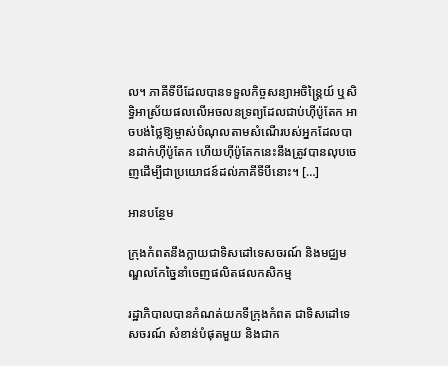ល។ ភាគីទីបីដែលបានទទួលកិច្ចសន្យាអចិន្ត្រៃយ៍ ឬសិទ្ធិអាស្រ័យផលលើអចលនទ្រព្យដែលជាប់ហ៊ីប៉ូតែក អាចបង់ថ្លៃឱ្យម្ចាស់បំណុលតាមសំណើរបស់អ្នកដែលបានដាក់ហ៊ីប៉ូតែក ហើយហ៊ីប៉ូតែកនេះនឹងត្រូវបានលុបចេញដើម្បីជាប្រយោជន៍ដល់ភាគីទីបីនោះ។ […]

អានបន្ថែម

ក្រុងកំពតនឹងក្លាយជាទិសដៅទេសចរណ៍ និងមជ្ឈមណ្ឌលកែច្នៃនាំចេញផលិតផលកសិកម្ម

រដ្ឋាភិបាលបានកំណត់យកទីក្រុងកំពត ជាទិសដៅទេសចរណ៍ សំខាន់បំផុតមួយ និងជាក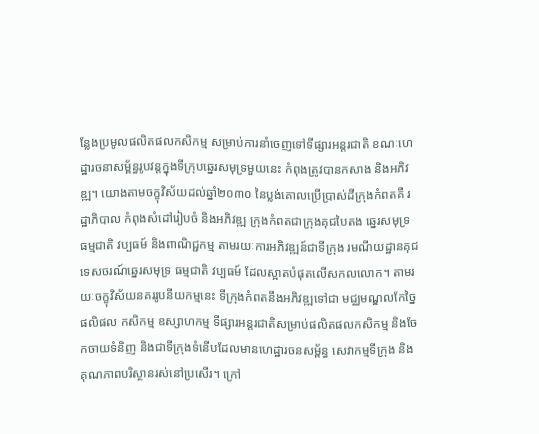ន្លែងប្រមូលផលិតផលកសិកម្ម សម្រាប់ការនាំចេញទៅទីផ្សារអន្តរជាតិ ខណៈហេដ្ឋារចនាសម្ព័ន្ធរូបវន្តក្នុងទីក្រុបឆ្នេរសមុទ្រមួយនេះ កំពុងត្រូវបានកសាង និងអភិវឌ្ឍ។ យោងតាមចក្ខុវិស័យដល់ឆ្នាំ២០៣០ នៃប្លង់គោលប្រើប្រាស់ដីក្រុងកំពតគឺ រដ្ឋាភិបាល កំពុងសំដៅរៀបចំ និងអភិវឌ្ឍ ក្រុងកំពតជាក្រុងគុជបៃតង ឆ្នេរសមុទ្រ ធម្មជាតិ វប្បធម៍ និងពាណិជ្ជកម្ម តាមរយៈការអភិវឌ្ឍន៍ជាទីក្រុង រមណីយដ្ឋានគុជទេសចរណ៍ឆ្នេរសមុទ្រ ធម្មជាតិ វប្បធម៍ ដែលស្អាតបំផុតលើសកលលោក។ តាមរយៈចក្ខុវិស័យនគររូបនីយកម្មនេះ ទីក្រុងកំពតនឹងអភិវឌ្ឍទៅជា មជ្ឈមណ្ឌលកែច្នៃផលិផល កសិកម្ម ឧស្សាហកម្ម ទីផ្សារអន្តរជាតិសម្រាប់ផលិតផលកសិកម្ម និងចែកចាយទំនិញ និងជាទីក្រុងទំនើបដែលមានហេដ្ឋារចនសម្ព័ន្ធ សេវាកម្មទីក្រុង និងគុណភាពបរិស្ថានរស់នៅប្រសើរ។ ក្រៅ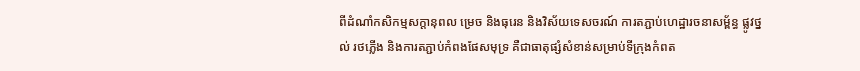ពីដំណាំកសិកម្មសក្តានុពល ម្រេច និងធុរេន និងវិស័យទេសចរណ៍ ការតភ្ជាប់ហេដ្ឋារចនាសម្ព័ន្ធ ផ្លូវថ្នល់ រថភ្លើង និងការតភ្ជាប់កំពងផែសមុទ្រ គឺជាធាតុផ្សំសំខាន់សម្រាប់ទីក្រុងកំពត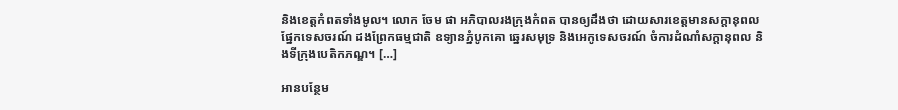និងខេត្តកំពតទាំងមូល។ លោក ចែម ផា អភិបាលរងក្រុងកំពត បានឲ្យដឹងថា ដោយសារខេត្តមានសក្តានុពលផ្នែកទេសចរណ៍ ដងព្រែកធម្មជាតិ ឧទ្យានភ្នំបូកគោ ឆ្នេរសមុទ្រ និងអេកូទេសចរណ៍ ចំការដំណាំសក្តានុពល និងទីក្រុងបេតិកភណ្ឌ។ […]

អានបន្ថែម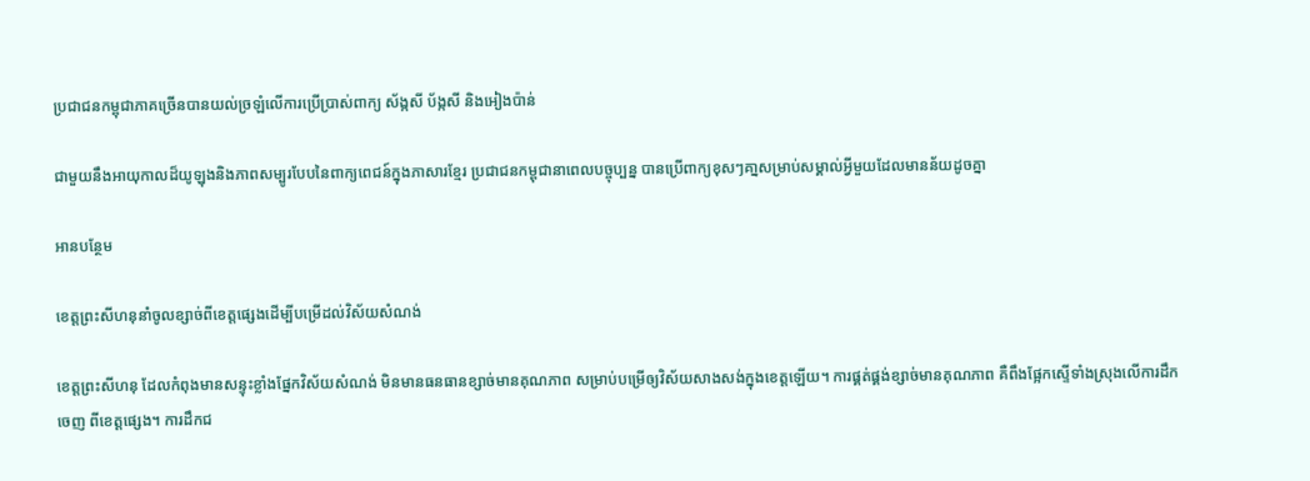ប្រជាជនកម្ពុជាភាគច្រើនបានយល់ច្រឡំលើការប្រើប្រាស់ពាក្យ ស័ង្កសី ប័ង្កសី និងអៀងប៉ាន់

ជាមួយនឹងអាយុកាលដ៏យូឡុងនិងភាពសម្បូរបែបនៃពាក្យពេជន៍ក្នុងភាសារខ្មែរ ប្រជាជនកម្ពុជានាពេលបច្ចុប្បន្ន បានប្រើពាក្យខុសៗគា្នសម្រាប់សម្គាល់អ្វីមួយដែលមានន័យដូចគ្នា

អានបន្ថែម

ខេត្តព្រះសីហនុនាំចូលខ្សាច់ពីខេត្តផ្សេងដើម្បីបម្រើដល់វិស័យសំណង់

ខេត្តព្រះសីហនុ ដែលកំពុងមានសន្ទុះខ្លាំងផ្នែកវិស័យសំណង់ មិនមានធនធានខ្សាច់មានគុណភាព សម្រាប់បម្រើឲ្យវិស័យសាងសង់ក្នុងខេត្តឡើយ។ ការផ្គត់ផ្គង់ខ្សាច់មានគុណភាព គឺពឹងផ្អែកស្ទើទាំងស្រុងលើការដឹកចេញ ពីខេត្តផ្សេង។ ការដឹកជ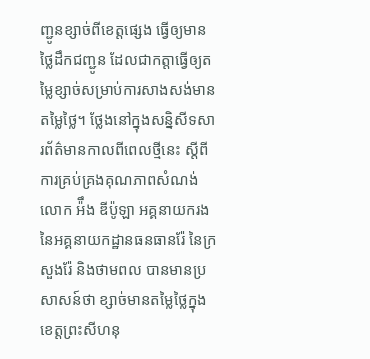ញ្ជូនខ្សាច់ពីខេត្តផ្សេង ធ្វើឲ្យមានថ្លៃដឹកជញ្ជូន ដែលជាកត្តាធ្វើឲ្យតម្លៃខ្សាច់សម្រាប់ការសាងសង់មានតម្លៃថ្លៃ។ ថ្លែងនៅក្នុងសន្និសីទសារព័ត៌មានកាលពីពេលថ្មីនេះ ស្តីពីការគ្រប់គ្រងគុណភាពសំណង់ លោក អ៉ឹង ឌីប៉ូឡា អគ្គនាយករងនៃអគ្គនាយកដ្ឋានធនធានរ៉ែ នៃក្រសួងរ៉ែ និងថាមពល បានមានប្រសាសន៍ថា ខ្សាច់មានតម្លៃថ្លៃក្នុងខេត្តព្រះសីហនុ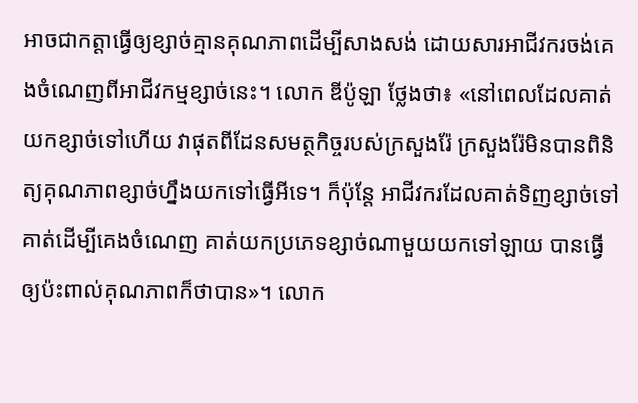អាចជាកត្តាធ្វើឲ្យខ្សាច់គ្មានគុណភាពដើម្បីសាងសង់ ដោយសារអាជីវករចង់គេងចំណេញពីអាជីវកម្មខ្សាច់នេះ។ លោក ឌីប៉ូឡា ថ្លែងថា៖ «នៅពេលដែលគាត់យកខ្សាច់ទៅហើយ វាផុតពីដែនសមត្ថកិច្ចរបស់ក្រសួងរ៉ែ ក្រសួងរ៉ែមិនបានពិនិត្យគុណភាពខ្សាច់ហ្នឹងយកទៅធ្វើអីទេ។ ក៏ប៉ុន្តែ អាជីវករដែលគាត់ទិញខ្សាច់ទៅ គាត់ដើម្បីគេងចំណេញ គាត់យកប្រភេទខ្សាច់ណាមួយយកទៅឡាយ បានធ្វើឲ្យប៉ះពាល់គុណភាពក៏ថាបាន»។ លោក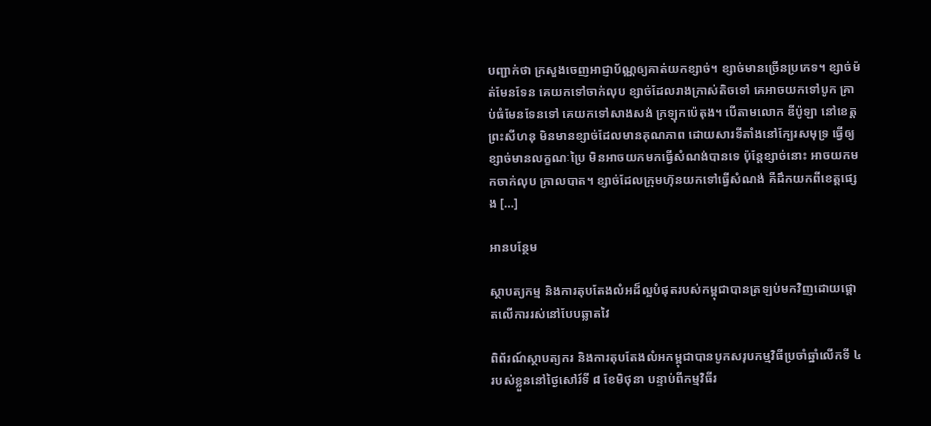បញ្ជាក់ថា ក្រសួងចេញអាជ្ញាប័ណ្ណឲ្យគាត់យកខ្សាច់។ ខ្សាច់មានច្រើនប្រភេទ។ ខ្សាច់ម៉ត់មែនទែន គេយកទៅចាក់លុប ខ្សាច់ដែលរាងក្រាស់តិចទៅ គេអាចយកទៅបូក គ្រាប់ធំមែនទែនទៅ គេយកទៅសាងសង់ ក្រឡុកប៉េតុង។ បើតាមលោក ឌីប៉ូឡា នៅខេត្តព្រះសីហនុ មិនមានខ្សាច់ដែលមានគុណភាព ដោយសារទីតាំងនៅក្បែរសមុទ្រ ធ្វើឲ្យខ្សាច់មានលក្ខណៈប្រៃ មិនអាចយកមកធ្វើសំណង់បានទេ ប៉ុន្តែខ្សាច់នោះ អាចយកមកចាក់លុប ក្រាលបាត។ ខ្សាច់ដែលក្រុមហ៊ុនយកទៅធ្វើសំណង់ គឺដឹកយកពីខេត្តផ្សេង […]

អានបន្ថែម

ស្ថាបត្យកម្ម និងការតុបតែងលំអដ៏ល្អបំផុតរបស់កម្ពុជាបានត្រឡប់មកវិញដោយផ្តោតលើការរស់នៅបែបឆ្លាតវៃ

ពិព័រណ៍ស្ថាបត្យករ និងការតុបតែងលំអកម្ពុជាបានបូកសរុបកម្មវិធីប្រចាំឆ្នាំលើកទី ៤ របស់ខ្លួននៅថ្ងៃសៅរ៍ទី ៨ ខែមិថុនា បន្ទាប់ពីកម្មវិធីរ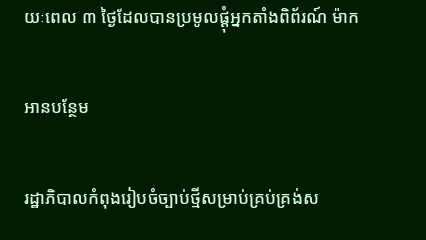យៈពេល ៣ ថ្ងៃដែលបានប្រមូលផ្តុំអ្នកតាំងពិព័រណ៍ ម៉ាក

អានបន្ថែម

រដ្ឋាភិបាលកំពុងរៀបចំច្បាប់ថ្មីសម្រាប់គ្រប់គ្រង់ស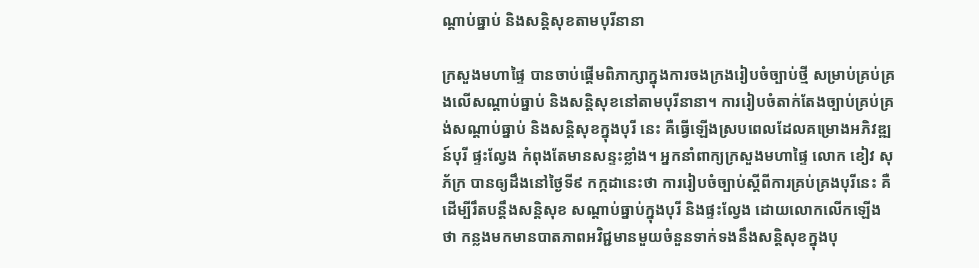ណ្តាប់ធ្នាប់ និងសន្តិសុខតាមបុរីនានា

ក្រសួងមហាផ្ទៃ បានចាប់ផ្តើមពិភាក្សាក្នុងការចងក្រងរៀបចំច្បាប់ថ្មី សម្រាប់គ្រប់គ្រងលើសណ្តាប់ធ្នាប់ និងសន្តិសុខនៅតាមបុរីនានា។ ការរៀបចំតាក់តែងច្បាប់គ្រប់គ្រង់សណ្តាប់ធ្នាប់ និងសន្តិសុខក្នុងបុរី នេះ គឺធ្វើឡើងស្របពេលដែលគម្រោងអភិវឌ្ឍន៍បុរី ផ្ទះល្វែង កំពុងតែមានសន្ទះខ្លាំង។ អ្នកនាំពាក្យក្រសួងមហាផ្ទៃ លោក ខៀវ សុភ័ក្រ បានឲ្យដឹងនៅថ្ងៃទី៩ កក្កដានេះថា ការរៀបចំច្បាប់ស្តីពីការគ្រប់គ្រងបុរីនេះ គឺដើម្បីរឹតបន្តឹងសន្តិសុខ សណ្តាប់ធ្នាប់ក្នុងបុរី និងផ្ទះល្វែង ដោយលោកលើកឡើងថា កន្លងមកមានបាតភាពអវិជ្ជមានមួយចំនួនទាក់ទងនឹងសន្តិសុខក្នុងបុ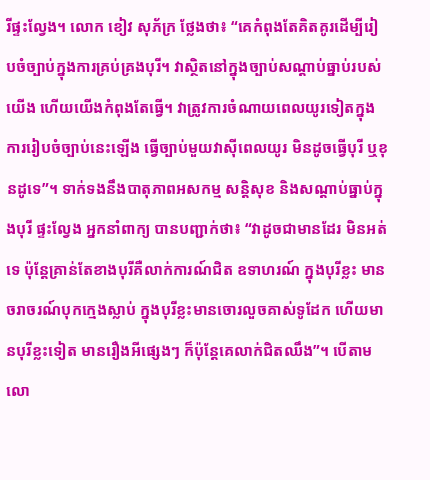រីផ្ទះល្វែង។ លោក ខៀវ សុភ័ក្រ ថ្លែងថា៖ “គេកំពុងតែគិតគូរដើម្បីរៀបចំច្បាប់ក្នុងការគ្រប់គ្រងបុរី។ វាស្ថិតនៅក្នុងច្បាប់សណ្តាប់ធ្នាប់របស់យើង ហើយយើងកំពុងតែធ្វើ។ វាត្រូវការចំណាយពេលយូរទៀតក្នុងការរៀបចំច្បាប់នេះឡើង ធ្វើច្បាប់មួយវាស៊ីពេលយូរ មិនដូចធ្វើបុរី ឬខុនដូទេ”។ ទាក់ទងនឹងបាតុភាពអសកម្ម សន្តិសុខ និងសណ្តាប់ធ្នាប់ក្នុងបុរី ផ្ទះល្វែង អ្នកនាំពាក្យ បានបញ្ជាក់ថា៖ “វាដូចជាមានដែរ មិនអត់ទេ ប៉ុន្តែគ្រាន់តែខាងបុរីគឺលាក់ការណ៍ជិត ឧទាហរណ៍ ក្នុងបុរីខ្លះ មានចរាចរណ៍បុកក្មេងស្លាប់ ក្នុងបុរីខ្លះមានចោរលួចគាស់ទូដែក ហើយមានបុរីខ្លះទៀត មានរឿងអីផ្សេងៗ ក៏ប៉ុន្តែគេលាក់ជិតឈឹង”។ បើតាមលោ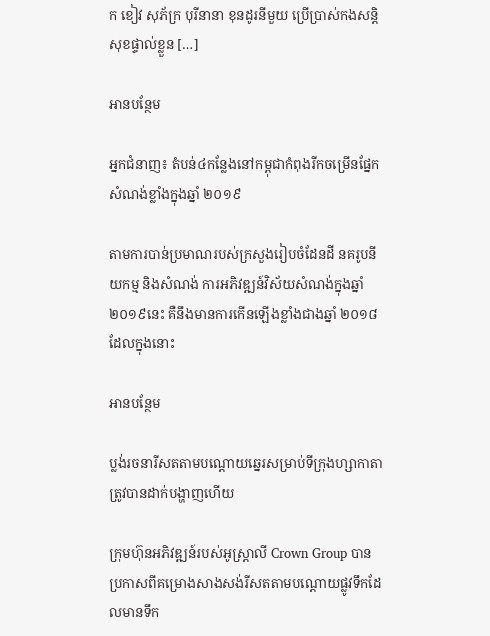ក ខៀវ សុភ័ក្រ បុរីនានា ខុនដូរនីមួយ ប្រើប្រាស់កងសន្តិសុខផ្ទាល់ខ្លួន […]

អានបន្ថែម

អ្នកជំនាញ៖ តំបន់៤កន្លែងនៅកម្ពុជាកំពុងរីកចម្រើនផ្នែកសំណង់ខ្លាំងក្នុងឆ្នាំ ២០១៩

តាមការបាន់ប្រមាណរបស់ក្រសួងរៀបចំដែនដី នគរូបនីយកម្ម និងសំណង់ ការអភិវឌ្ឍន៍វិស័យសំណង់ក្នុងឆ្នាំ ២០១៩នេះ គឺនឹងមានការកើនឡើងខ្លាំងជាងឆ្នាំ ២០១៨ ដែលក្នុងនោះ

អានបន្ថែម

ប្លង់រចនារីសតតាមបណ្តោយឆ្នេរសម្រាប់ទីក្រុងហ្សាកាតាត្រូវបានដាក់បង្ហាញហើយ

ក្រុមហ៊ុនអភិវឌ្ឍន៍របស់អូស្ត្រាលី Crown Group បានប្រកាសពីគម្រោងសាងសង់រីសតតាមបណ្តោយផ្លូវទឹកដែលមានទឹក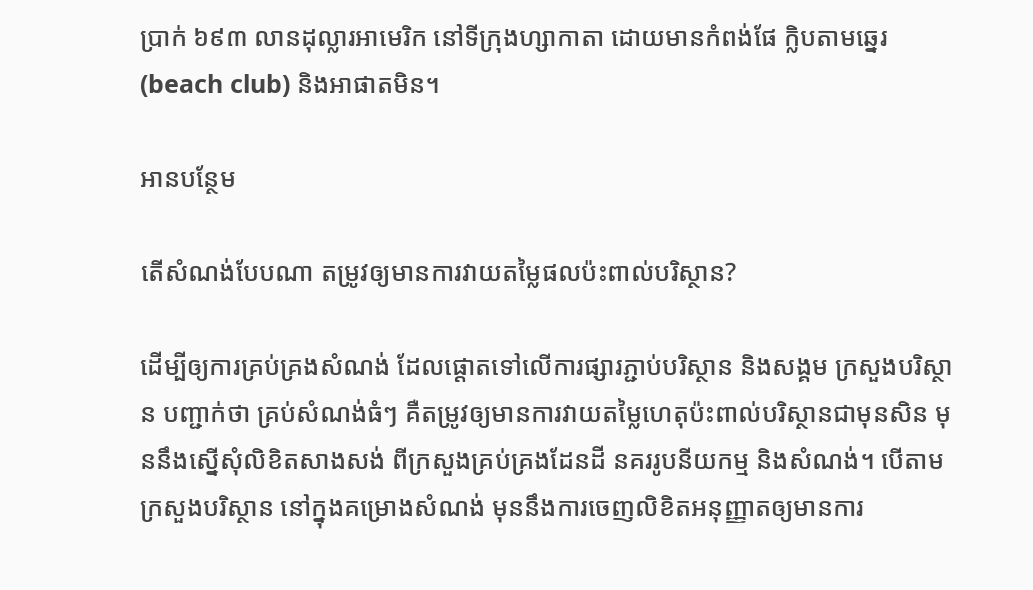ប្រាក់ ៦៩៣ លានដុល្លារអាមេរិក នៅទីក្រុងហ្សាកាតា ដោយមានកំពង់ផែ ក្លិបតាមឆ្នេរ (beach club) និងអាផាតមិន។

អានបន្ថែម

តើសំណង់បែបណា តម្រូវឲ្យមានការវាយតម្លៃផលប៉ះពាល់បរិស្ថាន?

ដើម្បីឲ្យការគ្រប់គ្រងសំណង់ ដែលផ្តោតទៅលើការផ្សារភ្ជាប់បរិស្ថាន និងសង្គម ក្រសួងបរិស្ថាន បញ្ជាក់ថា គ្រប់សំណង់ធំៗ គឺតម្រូវឲ្យមានការវាយតម្លៃហេតុប៉ះពាល់បរិស្ថានជាមុនសិន មុននឹងស្នើសុំលិខិតសាងសង់ ពីក្រសួងគ្រប់គ្រងដែនដី នគររូបនីយកម្ម និងសំណង់។ បើតាមក្រសួងបរិស្ថាន នៅក្នុងគម្រោងសំណង់ មុននឹងការចេញលិខិតអនុញ្ញាតឲ្យមានការ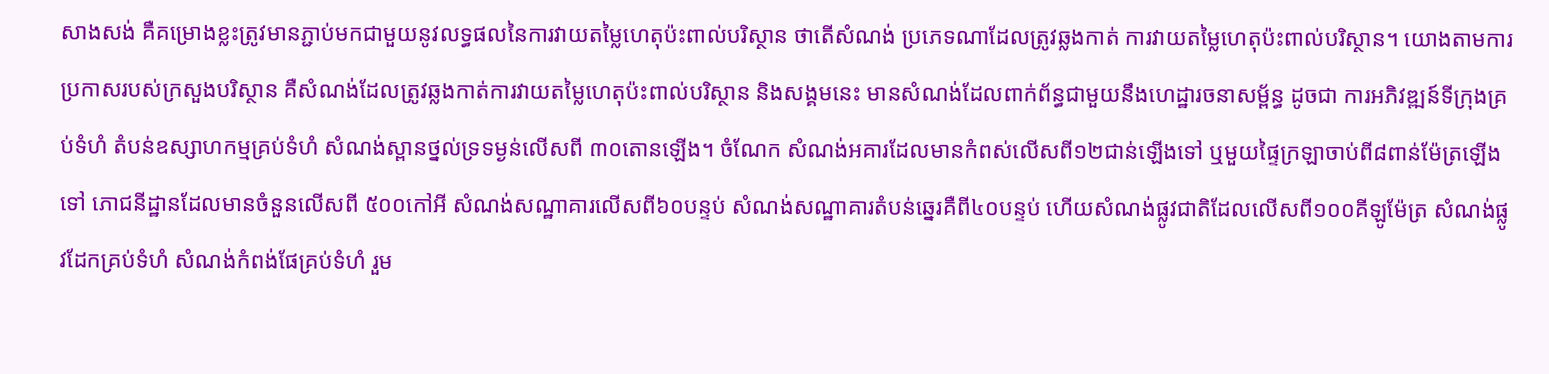សាងសង់ គឺគម្រោងខ្លះត្រូវមានភ្ជាប់មកជាមួយនូវលទ្ធផលនៃការវាយតម្លៃហេតុប៉ះពាល់បរិស្ថាន ថាតើសំណង់ ប្រភេទណាដែលត្រូវឆ្លងកាត់ ការវាយតម្លៃហេតុប៉ះពាល់បរិស្ថាន។ យោងតាមការប្រកាសរបស់ក្រសួងបរិស្ថាន គឺសំណង់ដែលត្រូវឆ្លងកាត់ការវាយតម្លៃហេតុប៉ះពាល់បរិស្ថាន និងសង្គមនេះ មានសំណង់ដែលពាក់ព័ន្ធជាមួយនឹងហេដ្ឋារចនាសម្ព័ន្ធ ដូចជា ការអភិវឌ្ឍន៍ទីក្រុងគ្រប់ទំហំ តំបន់ឧស្សាហកម្មគ្រប់ទំហំ សំណង់ស្ពានថ្នល់ទ្រទម្ងន់លើសពី ៣០តោនឡើង។ ចំណែក សំណង់អគារដែលមានកំពស់លើសពី១២ជាន់ឡើងទៅ ឬមួយផ្ទៃក្រឡាចាប់ពី៨ពាន់ម៉ែត្រឡើងទៅ ភោជនីដ្ឋានដែលមានចំនួនលើសពី ៥០០កៅអី សំណង់សណ្ឋាគារលើសពី៦០បន្ទប់ សំណង់សណ្ឋាគារតំបន់ឆ្នេរគឺពី៤០បន្ទប់ ហើយសំណង់ផ្លូវជាតិដែលលើសពី១០០គីឡូម៉ែត្រ សំណង់ផ្លូវដែកគ្រប់ទំហំ សំណង់កំពង់ផែគ្រប់ទំហំ រួម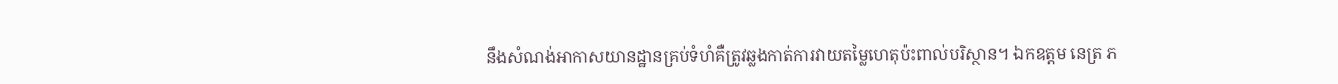នឹងសំណង់អាកាសយានដ្ឋានគ្រប់ទំហំគឺត្រូវឆ្លងកាត់ការវាយតម្លៃហេតុប៉ះពាល់បរិស្ថាន។ ឯកឧត្តម នេត្រ ភ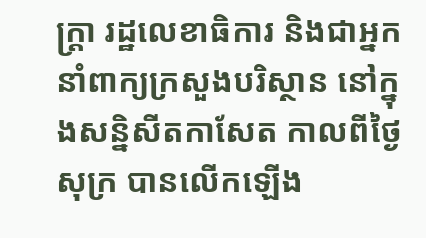ក្រ្តា រដ្ឋលេខាធិការ និងជាអ្នកនាំពាក្យក្រសួងបរិស្ថាន នៅក្នុងសន្និសីតកាសែត កាលពីថ្ងៃ សុក្រ បានលើកឡើង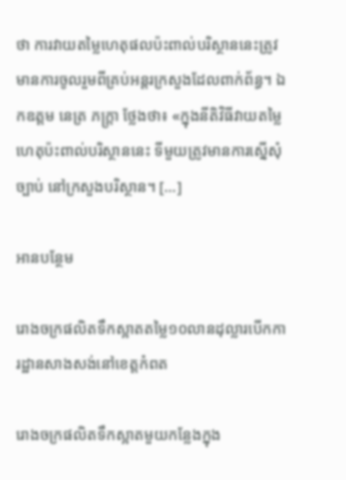ថា ការវាយតម្លៃហេតុផលប៉ះពាល់បរិស្ថាននេះត្រូវមានការចូលរួមពីគ្រប់អន្តរក្រសួងដែលពាក់ព័ន្ធ។ ឯកឧត្តម នេត្រ ភក្រ្តា ថ្លែងថា៖ «ក្នុងនីតិវិធីវាយតម្លៃហេតុប៉ះពាល់បរិស្ថាននេះ ទីមួយត្រូវមានការស្នើសុំច្បាប់ នៅក្រសួងបរិស្ថាន។ […]

អានបន្ថែម

រោងចក្រផលិតទឹកស្អាតតម្លៃ១០លានដុល្លារបើកការដ្ឋានសាងសង់នៅខេត្តកំពត

រោងចក្រផលិតទឹកស្អាតមួយកន្លែងក្នុង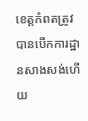ខេត្តកំពតត្រូវបានបើកការដ្ឋានសាងសង់ហើយ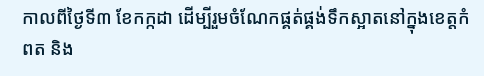កាលពីថ្ងៃទី៣ ខែកក្កដា ដើម្បីរួមចំណែកផ្គត់ផ្គង់ទឹកស្អាតនៅក្នុងខេត្តកំពត និង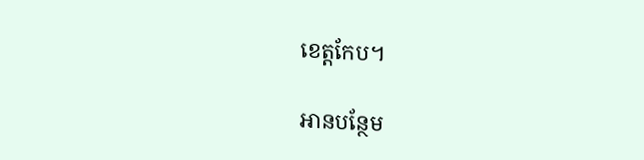ខេត្តកែប។

អានបន្ថែម